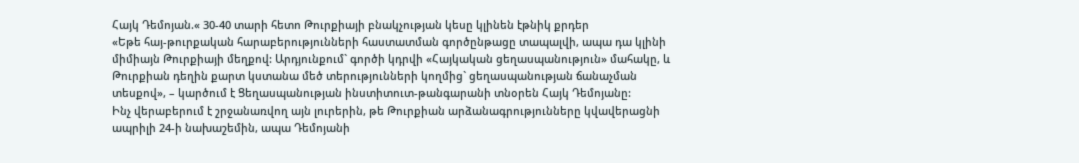Հայկ Դեմոյան.« 30-40 տարի հետո Թուրքիայի բնակչության կեսը կլինեն էթնիկ քրդեր
«Եթե հայ-թուրքական հարաբերությունների հաստատման գործընթացը տապալվի, ապա դա կլինի միմիայն Թուրքիայի մեղքով: Արդյունքում` գործի կդրվի «Հայկական ցեղասպանություն» մահակը, և Թուրքիան դեղին քարտ կստանա մեծ տերությունների կողմից` ցեղասպանության ճանաչման տեսքով», – կարծում է Ցեղասպանության ինստիտուտ-թանգարանի տնօրեն Հայկ Դեմոյանը:
Ինչ վերաբերում է շրջանառվող այն լուրերին, թե Թուրքիան արձանագրությունները կվավերացնի ապրիլի 24-ի նախաշեմին, ապա Դեմոյանի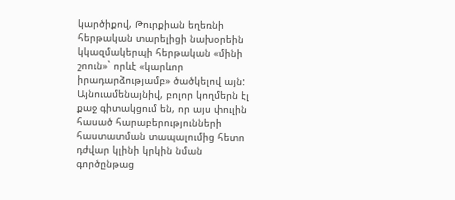կարծիքով, Թուրքիան եղեռնի հերթական տարելիցի նախօրեին կկազմակերպի հերթական «մինի շոուն»` որևէ «կարևոր իրադարձությամբ» ծածկելով այն:
Այնուամենայնիվ, բոլոր կողմերն էլ քաջ գիտակցում են, որ այս փուլին հասած հարաբերությունների հաստատման տապալումից հետո դժվար կլինի կրկին նման գործընթաց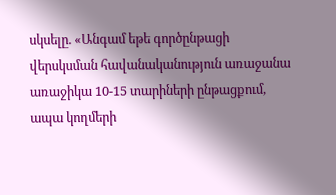սկսելը. «Անգամ եթե գործընթացի վերսկսման հավանականություն առաջանա առաջիկա 10-15 տարիների ընթացքում, ապա կողմերի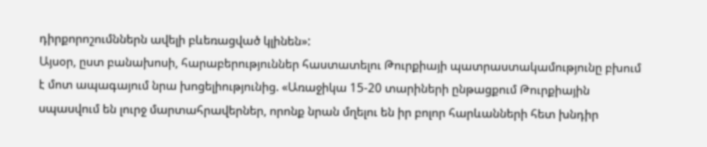դիրքորոշումններն ավելի բևեռացված կլինեն»:
Այսօր, ըստ բանախոսի, հարաբերություններ հաստատելու Թուրքիայի պատրաստակամությունը բխում է մոտ ապագայում նրա խոցելիությունից. «Առաջիկա 15-20 տարիների ընթացքում Թուրքիային սպասվում են լուրջ մարտահրավերներ, որոնք նրան մղելու են իր բոլոր հարևանների հետ խնդիր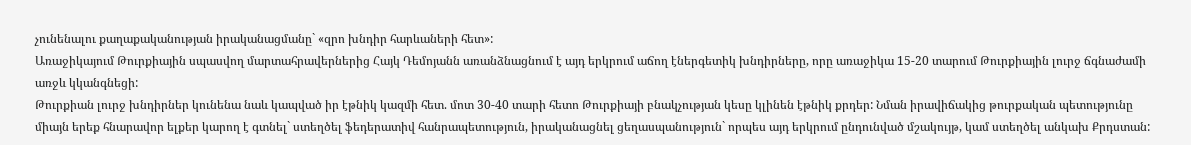չունենալու քաղաքականության իրականացմանը` «զրո խնդիր հարևաների հետ»:
Առաջիկայում Թուրքիային սպասվող մարտահրավերներից Հայկ Դեմոյանն առանձնացնում է այդ երկրում աճող էներգետիկ խնդիրները, որը առաջիկա 15-20 տարում Թուրքիային լուրջ ճգնաժամի առջև կկանգնեցի:
Թուրքիան լուրջ խնդիրներ կունենա նաև կապված իր էթնիկ կազմի հետ. մոտ 30-40 տարի հետո Թուրքիայի բնակչության կեսը կլինեն էթնիկ քրդեր: Նման իրավիճակից թուրքական պետությունը միայն երեք հնարավոր ելքեր կարող է գտնել` ստեղծել ֆեդերատիվ հանրապետություն, իրականացնել ցեղասպանություն` որպես այդ երկրում ընդունված մշակույթ, կամ ստեղծել անկախ Քրդստան: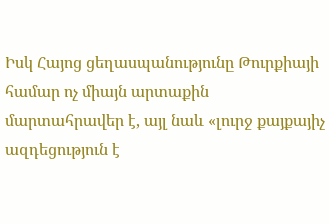Իսկ Հայոց ցեղասպանությունը Թուրքիայի համար ոչ միայն արտաքին մարտահրավեր է, այլ նաև «լուրջ քայքայիչ ազդեցություն է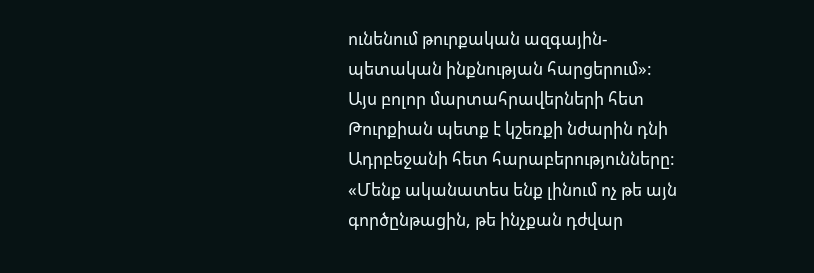ունենում թուրքական ազգային-պետական ինքնության հարցերում»:
Այս բոլոր մարտահրավերների հետ Թուրքիան պետք է կշեռքի նժարին դնի Ադրբեջանի հետ հարաբերությունները: «Մենք ականատես ենք լինում ոչ թե այն գործընթացին, թե ինչքան դժվար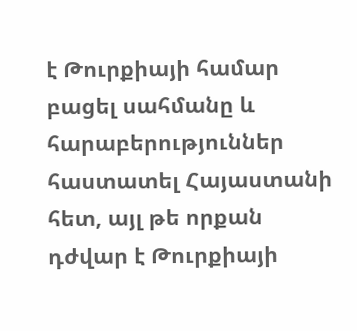է Թուրքիայի համար բացել սահմանը և հարաբերություններ հաստատել Հայաստանի հետ, այլ թե որքան դժվար է Թուրքիայի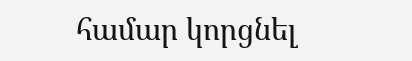համար կորցնել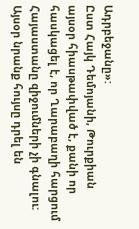Ադրբեջանը»:
Ըստ Հայկ Դեմոյանի, Թուրքիան այսօր հիասթափված է, քանի որ հասկացել է, որ Ղարաբաղի հարցում Հայաստանը զիջումների չի գնալու: Այսօր նրանք հույսը դրել են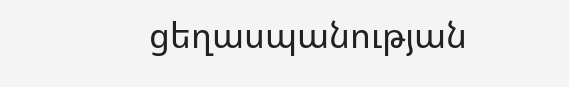ցեղասպանության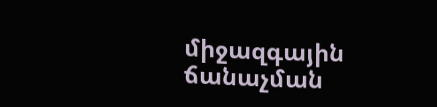միջազգային ճանաչման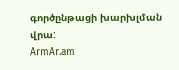գործընթացի խարխլման վրա:
ArmAr.am